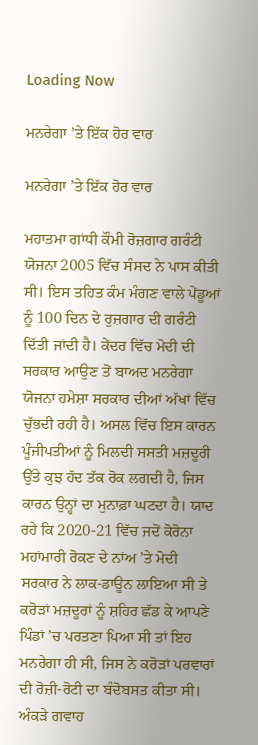Loading Now

ਮਨਰੇਗਾ ’ਤੇ ਇੱਕ ਹੋਰ ਵਾਰ

ਮਨਰੇਗਾ ’ਤੇ ਇੱਕ ਹੋਰ ਵਾਰ

ਮਹਾਤਮਾ ਗਾਂਧੀ ਕੌਮੀ ਰੋਜ਼ਗਾਰ ਗਰੰਟੀ ਯੋਜਨਾ 2005 ਵਿੱਚ ਸੰਸਦ ਨੇ ਪਾਸ ਕੀਤੀ ਸੀ। ਇਸ ਤਹਿਤ ਕੰਮ ਮੰਗਣ ਵਾਲੇ ਪੇਂਡੂਆਂ ਨੂੰ 100 ਦਿਨ ਦੇ ਰੁਜ਼ਗਾਰ ਦੀ ਗਰੰਟੀ ਦਿੱਤੀ ਜਾਂਦੀ ਹੈ। ਕੇਂਦਰ ਵਿੱਚ ਮੋਦੀ ਦੀ ਸਰਕਾਰ ਆਉਣ ਤੋਂ ਬਾਅਦ ਮਨਰੇਗਾ ਯੋਜਨਾ ਹਮੇਸ਼ਾ ਸਰਕਾਰ ਦੀਆਂ ਅੱਖਾਂ ਵਿੱਚ ਚੁੱਭਦੀ ਰਹੀ ਹੈ। ਅਸਲ ਵਿੱਚ ਇਸ ਕਾਰਨ ਪੂੰਜੀਪਤੀਆਂ ਨੂੰ ਮਿਲਦੀ ਸਸਤੀ ਮਜ਼ਦੂਰੀ ਉੱਤੇ ਕੁਝ ਹੱਦ ਤੱਕ ਰੋਕ ਲਗਦੀ ਹੈ, ਜਿਸ ਕਾਰਨ ਉਨ੍ਹਾਂ ਦਾ ਮੁਨਾਫ਼ਾ ਘਟਦਾ ਹੈ। ਯਾਦ ਰਹੇ ਕਿ 2020-21 ਵਿੱਚ ਜਦੋਂ ਕੋਰੋਨਾ ਮਹਾਂਮਾਰੀ ਰੋਕਣ ਦੇ ਨਾਂਅ ’ਤੇ ਮੋਦੀ ਸਰਕਾਰ ਨੇ ਲਾਕ-ਡਾਊਨ ਲਾਇਆ ਸੀ ਤੇ ਕਰੋੜਾਂ ਮਜ਼ਦੂਰਾਂ ਨੂੰ ਸ਼ਹਿਰ ਛੱਡ ਕੇ ਆਪਣੇ ਪਿੰਡਾਂ ’ਚ ਪਰਤਣਾ ਪਿਆ ਸੀ ਤਾਂ ਇਹ ਮਨਰੇਗਾ ਹੀ ਸੀ, ਜਿਸ ਨੇ ਕਰੋੜਾਂ ਪਰਵਾਰਾਂ ਦੀ ਰੋਜ਼ੀ-ਰੋਟੀ ਦਾ ਬੰਦੋਬਸਤ ਕੀਤਾ ਸੀ। ਅੰਕੜੇ ਗਵਾਹ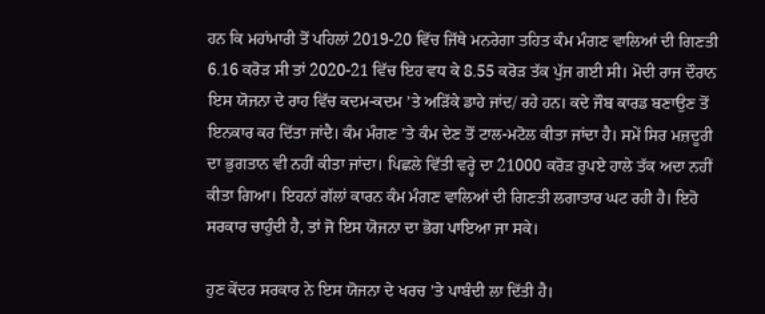ਹਨ ਕਿ ਮਹਾਂਮਾਰੀ ਤੋਂ ਪਹਿਲਾਂ 2019-20 ਵਿੱਚ ਜਿੱਥੇ ਮਨਰੇਗਾ ਤਹਿਤ ਕੰਮ ਮੰਗਣ ਵਾਲਿਆਂ ਦੀ ਗਿਣਤੀ 6.16 ਕਰੋੜ ਸੀ ਤਾਂ 2020-21 ਵਿੱਚ ਇਹ ਵਧ ਕੇ 8.55 ਕਰੋੜ ਤੱਕ ਪੁੱਜ ਗਈ ਸੀ। ਮੋਦੀ ਰਾਜ ਦੌਰਾਨ ਇਸ ਯੋਜਨਾ ਦੇ ਰਾਹ ਵਿੱਚ ਕਦਮ-ਕਦਮ ’ਤੇ ਅੜਿੱਕੇ ਡਾਹੇ ਜਾਂਦ/ ਰਹੇ ਹਨ। ਕਦੇ ਜੌਬ ਕਾਰਡ ਬਣਾਉਣ ਤੋਂ ਇਨਕਾਰ ਕਰ ਦਿੱਤਾ ਜਾਂਦੈ। ਕੰਮ ਮੰਗਣ ’ਤੇ ਕੰਮ ਦੇਣ ਤੋਂ ਟਾਲ-ਮਟੋਲ ਕੀਤਾ ਜਾਂਦਾ ਹੈ। ਸਮੇਂ ਸਿਰ ਮਜ਼ਦੂਰੀ ਦਾ ਭੁਗਤਾਨ ਵੀ ਨਹੀਂ ਕੀਤਾ ਜਾਂਦਾ। ਪਿਛਲੇ ਵਿੱਤੀ ਵਰ੍ਹੇ ਦਾ 21000 ਕਰੋੜ ਰੁਪਏ ਹਾਲੇ ਤੱਕ ਅਦਾ ਨਹੀਂ ਕੀਤਾ ਗਿਆ। ਇਹਨਾਂ ਗੱਲਾਂ ਕਾਰਨ ਕੰਮ ਮੰਗਣ ਵਾਲਿਆਂ ਦੀ ਗਿਣਤੀ ਲਗਾਤਾਰ ਘਟ ਰਹੀ ਹੈ। ਇਹੋ ਸਰਕਾਰ ਚਾਹੁੰਦੀ ਹੈ, ਤਾਂ ਜੋ ਇਸ ਯੋਜਨਾ ਦਾ ਭੋਗ ਪਾਇਆ ਜਾ ਸਕੇ।

ਹੁਣ ਕੇਂਦਰ ਸਰਕਾਰ ਨੇ ਇਸ ਯੋਜਨਾ ਦੇ ਖਰਚ ’ਤੇ ਪਾਬੰਦੀ ਲਾ ਦਿੱਤੀ ਹੈ।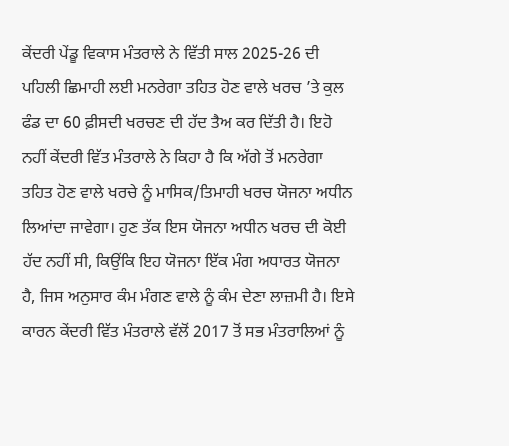ਕੇਂਦਰੀ ਪੇਂਡੂ ਵਿਕਾਸ ਮੰਤਰਾਲੇ ਨੇ ਵਿੱਤੀ ਸਾਲ 2025-26 ਦੀ ਪਹਿਲੀ ਛਿਮਾਹੀ ਲਈ ਮਨਰੇਗਾ ਤਹਿਤ ਹੋਣ ਵਾਲੇ ਖਰਚ ’ਤੇ ਕੁਲ ਫੰਡ ਦਾ 60 ਫ਼ੀਸਦੀ ਖਰਚਣ ਦੀ ਹੱਦ ਤੈਅ ਕਰ ਦਿੱਤੀ ਹੈ। ਇਹੋ ਨਹੀਂ ਕੇਂਦਰੀ ਵਿੱਤ ਮੰਤਰਾਲੇ ਨੇ ਕਿਹਾ ਹੈ ਕਿ ਅੱਗੇ ਤੋਂ ਮਨਰੇਗਾ ਤਹਿਤ ਹੋਣ ਵਾਲੇ ਖਰਚੇ ਨੂੰ ਮਾਸਿਕ/ਤਿਮਾਹੀ ਖਰਚ ਯੋਜਨਾ ਅਧੀਨ ਲਿਆਂਦਾ ਜਾਵੇਗਾ। ਹੁਣ ਤੱਕ ਇਸ ਯੋਜਨਾ ਅਧੀਨ ਖਰਚ ਦੀ ਕੋਈ ਹੱਦ ਨਹੀਂ ਸੀ, ਕਿਉਂਕਿ ਇਹ ਯੋਜਨਾ ਇੱਕ ਮੰਗ ਅਧਾਰਤ ਯੋਜਨਾ ਹੈ, ਜਿਸ ਅਨੁਸਾਰ ਕੰਮ ਮੰਗਣ ਵਾਲੇ ਨੂੰ ਕੰਮ ਦੇਣਾ ਲਾਜ਼ਮੀ ਹੈ। ਇਸੇ ਕਾਰਨ ਕੇਂਦਰੀ ਵਿੱਤ ਮੰਤਰਾਲੇ ਵੱਲੋਂ 2017 ਤੋਂ ਸਭ ਮੰਤਰਾਲਿਆਂ ਨੂੰ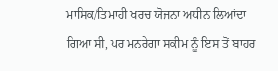ਮਾਸਿਕ/ਤਿਮਾਹੀ ਖਰਚ ਯੋਜਨਾ ਅਧੀਨ ਲਿਆਂਦਾ ਗਿਆ ਸੀ, ਪਰ ਮਨਰੇਗਾ ਸਕੀਮ ਨੂੰ ਇਸ ਤੋਂ ਬਾਹਰ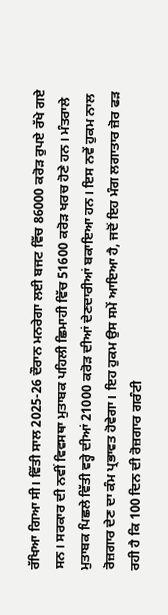ਰੱਖਿਆ ਗਿਆ ਸੀ। ਵਿੱਤੀ ਸਾਲ 2025-26 ਦੌਰਾਨ ਮਨਰੇਗਾ ਲਈ ਬਜਟ ਵਿੱਚ 86000 ਕਰੋੜ ਰੁਪਏ ਰੱਖੇ ਗਏ ਸਨ। ਸਰਕਾਰ ਦੀ ਨਵੀਂ ਵਿਵਸਥਾ ਮੁਤਾਬਕ ਪਹਿਲੀ ਛਿਮਾਹੀ ਵਿੱਚ 51600 ਕਰੋੜ ਖਰਚ ਹੋਣੇ ਹਨ। ਮੰਤਰਾਲੇ ਮੁਤਾਬਕ ਪਿਛਲੇ ਵਿੱਤੀ ਵਰ੍ਹੇ ਦੀਆਂ 21000 ਕਰੋੜ ਦੀਆਂ ਦੇਣਦਾਰੀਆਂ ਬਕਾਇਆ ਹਨ। ਇਸ ਨਵੇਂ ਹੁਕਮ ਨਾਲ ਰੋਜ਼ਗਾਰ ਦੇਣ ਦਾ ਕੰਮ ਪ੍ਰਭਾਵਤ ਹੋਵੇਗਾ। ਇਹ ਹੁਕਮ ਉਸ ਸਮੇਂ ਆਇਆ ਹੈ, ਜਦੋਂ ਇਹ ਮੰਗ ਲਗਾਤਾਰ ਜ਼ੋਰ ਫੜ ਰਹੀ ਹੈ ਕਿ 100 ਦਿਨ ਦੀ ਰੋਜ਼ਗਾਰ ਗਰੰਟੀ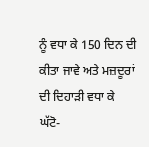ਨੂੰ ਵਧਾ ਕੇ 150 ਦਿਨ ਦੀ ਕੀਤਾ ਜਾਵੇ ਅਤੇ ਮਜ਼ਦੂਰਾਂ ਦੀ ਦਿਹਾੜੀ ਵਧਾ ਕੇ ਘੱਟੋ-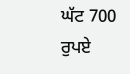ਘੱਟ 700 ਰੁਪਏ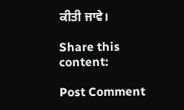ਕੀਤੀ ਜਾਵੇ।

Share this content:

Post Comment